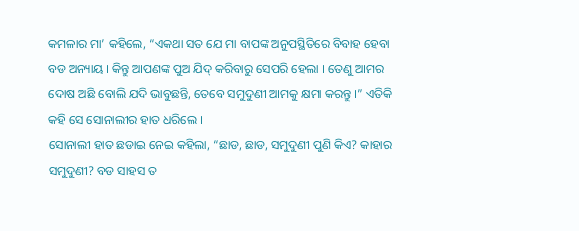କମଳାର ମା’ କହିଲେ, “ଏକଥା ସତ ଯେ ମା ବାପଙ୍କ ଅନୁପସ୍ଥିତିରେ ବିବାହ ହେବା ବଡ ଅନ୍ୟାୟ । କିନ୍ତୁ ଆପଣଙ୍କ ପୁଅ ଯିଦ୍ କରିବାରୁ ସେପରି ହେଲା । ତେଣୁ ଆମର ଦୋଷ ଅଛି ବୋଲି ଯଦି ଭାବୁଛନ୍ତି, ତେବେ ସମୁଦୁଣୀ ଆମକୁ କ୍ଷମା କରନ୍ତୁ ।” ଏତିକି କହି ସେ ସୋନାଲୀର ହାତ ଧରିଲେ ।
ସୋନାଲୀ ହାତ ଛଡାଇ ନେଇ କହିଲା, “ଛାଡ, ଛାଡ, ସମୁଦୁଣୀ ପୁଣି କିଏ? କାହାର ସମୁଦୁଣୀ? ବଡ ସାହସ ତ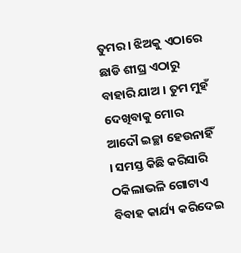ତୁମର । ଝିଅକୁ ଏଠାରେ ଛାଡି ଶୀଘ୍ର ଏଠାରୁ ବାହାରି ଯାଅ । ତୁମ ମୁହଁ ଦେଖିବାକୁ ମୋର ଆଦୌ ଇଚ୍ଛା ହେଉନାହିଁ । ସମସ୍ତ କିଛି କରିସାରି ଠକିଲାଭଳି ଗୋଟାଏ ବିବାହ କାର୍ଯ୍ୟ କରିଦେଇ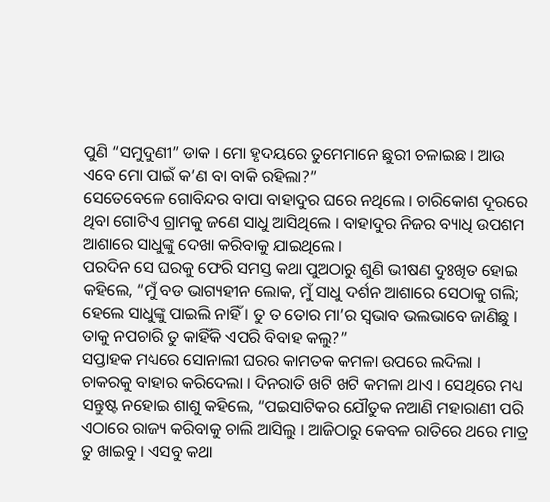ପୁଣି “ସମୁଦୁଣୀ” ଡାକ । ମୋ ହୃଦୟରେ ତୁମେମାନେ ଛୁରୀ ଚଳାଇଛ । ଆଉ ଏବେ ମୋ ପାଇଁ କ’ଣ ବା ବାକି ରହିଲା?”
ସେତେବେଳେ ଗୋବିନ୍ଦର ବାପା ବାହାଦୁର ଘରେ ନଥିଲେ । ଚାରିକୋଶ ଦୂରରେ ଥିବା ଗୋଟିଏ ଗ୍ରାମକୁ ଜଣେ ସାଧୁ ଆସିଥିଲେ । ବାହାଦୁର ନିଜର ବ୍ୟାଧି ଉପଶମ ଆଶାରେ ସାଧୁଙ୍କୁ ଦେଖା କରିବାକୁ ଯାଇଥିଲେ ।
ପରଦିନ ସେ ଘରକୁ ଫେରି ସମସ୍ତ କଥା ପୁଅଠାରୁ ଶୁଣି ଭୀଷଣ ଦୁଃଖିତ ହୋଇ କହିଲେ, “ମୁଁ ବଡ ଭାଗ୍ୟହୀନ ଲୋକ, ମୁଁ ସାଧୁ ଦର୍ଶନ ଆଶାରେ ସେଠାକୁ ଗଲି; ହେଲେ ସାଧୁଙ୍କୁ ପାଇଲି ନାହିଁ । ତୁ ତ ତୋର ମା’ର ସ୍ୱଭାବ ଭଲଭାବେ ଜାଣିଛୁ । ତାକୁ ନପଚାରି ତୁ କାହିଁକି ଏପରି ବିବାହ କଲୁ?”
ସପ୍ତାହକ ମଧ୍ୟରେ ସୋନାଲୀ ଘରର କାମତକ କମଳା ଉପରେ ଲଦିଲା । ଚାକରକୁ ବାହାର କରିଦେଲା । ଦିନରାତି ଖଟି ଖଟି କମଳା ଥାଏ । ସେଥିରେ ମଧ୍ୟ ସନ୍ତୁଷ୍ଟ ନହୋଇ ଶାଶୁ କହିଲେ, “ପଇସାଟିକର ଯୌତୁକ ନଆଣି ମହାରାଣୀ ପରି ଏଠାରେ ରାଜ୍ୟ କରିବାକୁ ଚାଲି ଆସିଲୁ । ଆଜିଠାରୁ କେବଳ ରାତିରେ ଥରେ ମାତ୍ର ତୁ ଖାଇବୁ । ଏସବୁ କଥା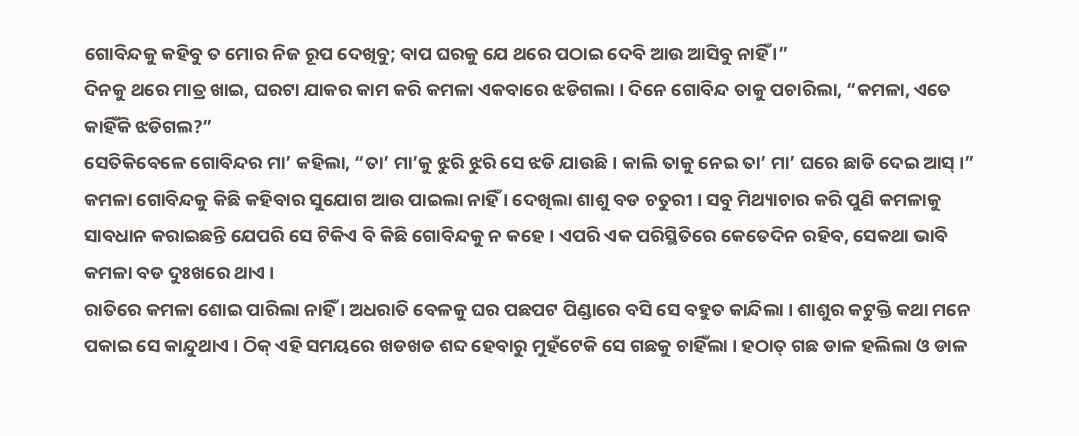ଗୋବିନ୍ଦକୁ କହିବୁ ତ ମୋର ନିଜ ରୂପ ଦେଖିବୁ; ବାପ ଘରକୁ ଯେ ଥରେ ପଠାଇ ଦେବି ଆଉ ଆସିବୁ ନାହିଁ ।”
ଦିନକୁ ଥରେ ମାତ୍ର ଖାଇ, ଘରଟା ଯାକର କାମ କରି କମଳା ଏକବାରେ ଝଡିଗଲା । ଦିନେ ଗୋବିନ୍ଦ ତାକୁ ପଚାରିଲା, “କମଳା, ଏତେ କାହିଁକି ଝଡିଗଲ?”
ସେତିକିବେଳେ ଗୋବିନ୍ଦର ମା’ କହିଲା, “ତା’ ମା’କୁ ଝୁରି ଝୁରି ସେ ଝଡି ଯାଉଛି । କାଲି ତାକୁ ନେଇ ତା’ ମା’ ଘରେ ଛାଡି ଦେଇ ଆସ୍ ।” କମଳା ଗୋବିନ୍ଦକୁ କିଛି କହିବାର ସୁଯୋଗ ଆଉ ପାଇଲା ନାହିଁ । ଦେଖିଲା ଶାଶୁ ବଡ ଚତୁରୀ । ସବୁ ମିଥ୍ୟାଚାର କରି ପୁଣି କମଳାକୁ ସାବଧାନ କରାଇଛନ୍ତି ଯେପରି ସେ ଟିକିଏ ବି କିଛି ଗୋବିନ୍ଦକୁ ନ କହେ । ଏପରି ଏକ ପରିସ୍ଥିତିରେ କେତେଦିନ ରହିବ, ସେକଥା ଭାବି କମଳା ବଡ ଦୁଃଖରେ ଥାଏ ।
ରାତିରେ କମଳା ଶୋଇ ପାରିଲା ନାହିଁ । ଅଧରାତି ବେଳକୁ ଘର ପଛପଟ ପିଣ୍ଡାରେ ବସି ସେ ବହୁତ କାନ୍ଦିଲା । ଶାଶୁର କଟୁକ୍ତି କଥା ମନେ ପକାଇ ସେ କାନ୍ଦୁଥାଏ । ଠିକ୍ ଏହି ସମୟରେ ଖଡଖଡ ଶବ୍ଦ ହେବାରୁ ମୁହଁଟେକି ସେ ଗଛକୁ ଚାହିଁଲା । ହଠାତ୍ ଗଛ ଡାଳ ହଲିଲା ଓ ଡାଳ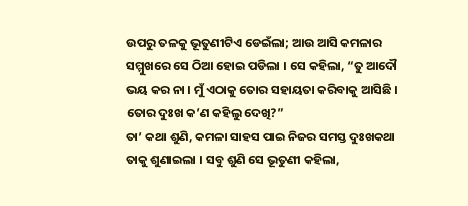ଉପରୁ ତଳକୁ ଭୂତୁଣୀଟିଏ ଡେଇଁଲା; ଆଉ ଆସି କମଳାର ସମ୍ମୁଖରେ ସେ ଠିଆ ହୋଇ ପଡିଲା । ସେ କହିଲା, “ତୁ ଆଦୌ ଭୟ କର ନା । ମୁଁ ଏଠାକୁ ତୋର ସହାୟତା କରିବାକୁ ଆସିଛି । ତୋର ଦୁଃଖ କ’ଣ କହିଲୁ ଦେଖି?”
ତା’ କଥା ଶୁଣି, କମଳା ସାହସ ପାଇ ନିଜର ସମସ୍ତ ଦୁଃଖକଥା ତାକୁ ଶୁଣାଇଲା । ସବୁ ଶୁଣି ସେ ଭୂତୁଣୀ କହିଲା,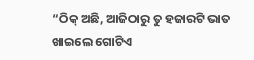“ଠିକ୍ ଅଛି, ଆଜିଠାରୁ ତୁ ହଜାରଟି ଭାତ ଖାଇଲେ ଗୋଟିଏ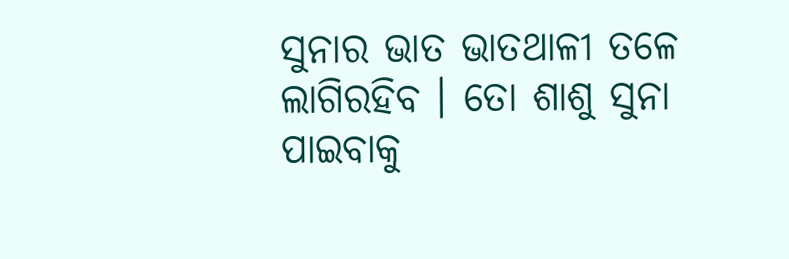ସୁନାର ଭାତ ଭାତଥାଳୀ ତଳେ ଲାଗିରହିବ । ତୋ ଶାଶୁ ସୁନା ପାଇବାକୁ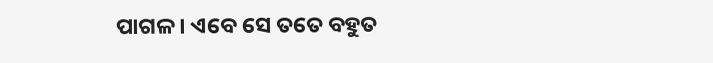ପାଗଳ । ଏବେ ସେ ତତେ ବହୁତ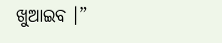ଖୁଆଇବ ।”